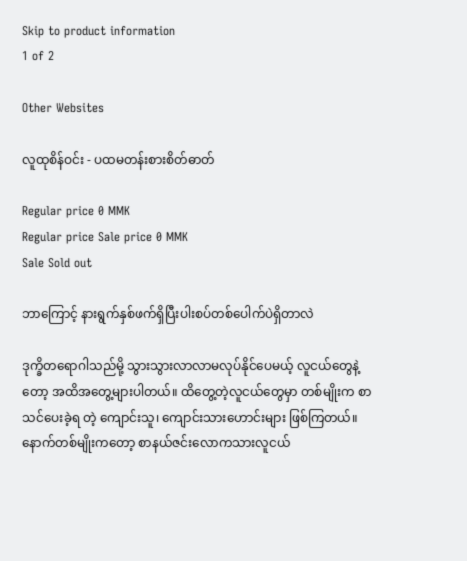Skip to product information
1 of 2

Other Websites

လူထုစိန်ဝင်း - ပထမတန်းစားစိတ်ဓာတ်

Regular price 0 MMK
Regular price Sale price 0 MMK
Sale Sold out

ဘာကြောင့် နားရွက်နှစ်ဖက်ရှိပြီးပါးစပ်တစ်ပေါက်ပဲရှိတာလဲ

ဒုက္ခိတရောဂါသည်မို့ သွားသွားလာလာမလုပ်နိုင်ပေမယ့် လူငယ်တွေနဲ့တော့ အထိအတွေ့များပါတယ်။ ထိတွေ့တဲ့လူငယ်တွေမှာ တစ်မျိုးက စာသင်ပေးခဲ့ရ တဲ့ ကျောင်းသူ၊ ကျောင်းသားဟောင်းများ ဖြစ်ကြတယ်။ နောက်တစ်မျိုးကတော့ စာနယ်ဇင်းလောကသားလူငယ်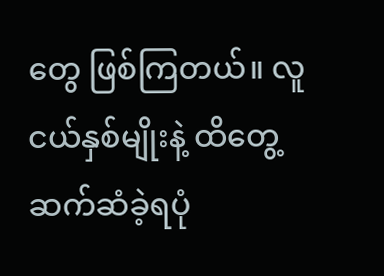တွေ ဖြစ်ကြတယ်။ လူငယ်နှစ်မျိုးနဲ့ ထိတွေ့ဆက်ဆံခဲ့ရပုံ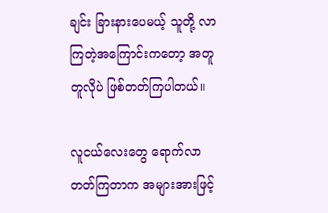ချင်း ခြားနားပေမယ့် သူတို့ လာကြတဲ့အကြောင်းကတော့ အတူတူလိုပဲ ဖြစ်တတ်ကြပါတယ်။

လူငယ်လေးတွေ ရောက်လာတတ်ကြတာက အများအားဖြင့်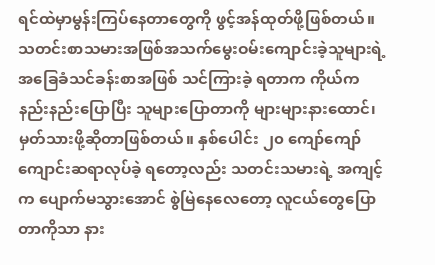ရင်ထဲမှာမွန်းကြပ်နေတာတွေကို ဖွင့်အန်ထုတ်ဖို့ဖြစ်တယ်။ သတင်းစာသမားအဖြစ်အသက်မွေးဝမ်းကျောင်းခဲ့သူများရဲ့ အခြေခံသင်ခန်းစာအဖြစ် သင်ကြားခဲ့ ရတာက ကိုယ်ကနည်းနည်းပြောပြီး သူများပြောတာကို များများနားထောင်၊ မှတ်သားဖို့ဆိုတာဖြစ်တယ်။ နှစ်ပေါင်း ၂၀ ကျော်ကျော် ကျောင်းဆရာလုပ်ခဲ့ ရတော့လည်း သတင်းသမားရဲ့ အကျင့်က ပျောက်မသွားအောင် စွဲမြဲနေလေတော့ လူငယ်တွေပြောတာကိုသာ နား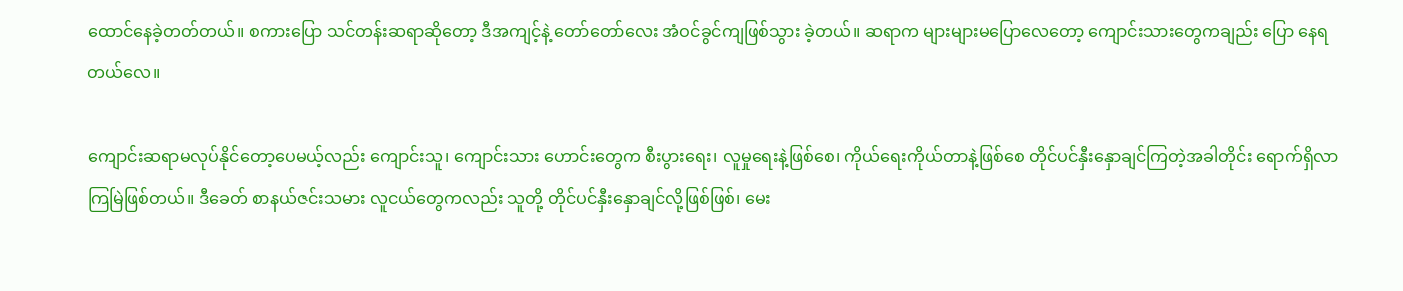ထောင်နေခဲ့တတ်တယ်။ စကားပြော သင်တန်းဆရာဆိုတော့ ဒီအကျင့်နဲ့ တော်တော်လေး အံဝင်ခွင်ကျဖြစ်သွား ခဲ့တယ်။ ဆရာက များများမပြောလေတော့ ကျောင်းသားတွေကချည်း ပြော နေရတယ်လေ။

ကျောင်းဆရာမလုပ်နိုင်တော့ပေမယ့်လည်း ကျောင်းသူ၊ ကျောင်းသား ဟောင်းတွေက စီးပွားရေး၊ လူမှုရေးနဲ့ဖြစ်စေ၊ ကိုယ်ရေးကိုယ်တာနဲ့ဖြစ်စေ တိုင်ပင်နှီးနှောချင်ကြတဲ့အခါတိုင်း ရောက်ရှိလာကြမြဲဖြစ်တယ်။ ဒီခေတ် စာနယ်ဇင်းသမား လူငယ်တွေကလည်း သူတို့ တိုင်ပင်နှီးနှောချင်လို့ဖြစ်ဖြစ်၊ မေး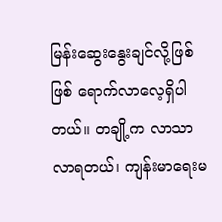မြန်းဆွေးနွေးချင်လို့ဖြစ်ဖြစ် ရောက်လာလေ့ရှိပါတယ်။ တချို့က လာသာ လာရတယ်၊ ကျန်းမာရေးမ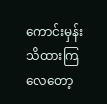ကောင်းမှန်း သိထားကြလေတော့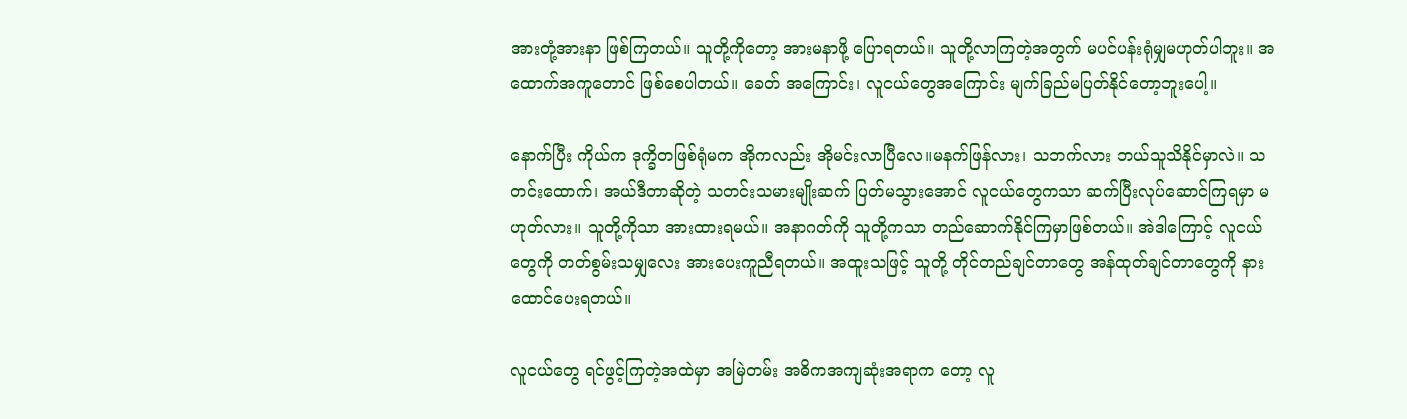အားတုံ့အားနာ ဖြစ်ကြတယ်။ သူတို့ကိုတော့ အားမနာဖို့ ပြောရတယ်။ သူတို့လာကြတဲ့အတွက် မပင်ပန်းရုံမျှမဟုတ်ပါဘူး။ အထောက်အကူတောင် ဖြစ်စေပါတယ်။ ခေတ် အကြောင်း၊ လူငယ်တွေအကြောင်း မျက်ခြည်မပြတ်နိုင်တော့ဘူးပေါ့။

နောက်ပြီး ကိုယ်က ဒုက္ခိတဖြစ်ရုံမက အိုကလည်း အိုမင်းလာပြီလေ။မနက်ဖြန်လား၊ သဘက်လား ဘယ်သူသိနိုင်မှာလဲ။ သတင်းထောက်၊ အယ်ဒီတာဆိုတဲ့ သတင်းသမားမျိုးဆက် ပြတ်မသွားအောင် လူငယ်တွေကသာ ဆက်ပြီးလုပ်ဆောင်ကြရမှာ မဟုတ်လား။ သူတို့ကိုသာ အားထားရမယ်။ အနာဂတ်ကို သူတို့ကသာ တည်ဆောက်နိုင်ကြမှာဖြစ်တယ်။ အဲဒါကြောင့် လူငယ်တွေကို တတ်စွမ်းသမျှလေး အားပေးကူညီရတယ်။ အထူးသဖြင့် သူတို့ တိုင်တည်ချင်တာတွေ အန်ထုတ်ချင်တာတွေကို နားထောင်ပေးရတယ်။

လူငယ်တွေ ရင်ဖွင့်ကြတဲ့အထဲမှာ အမြဲတမ်း အဓိကအကျဆုံးအရာက တော့ လူ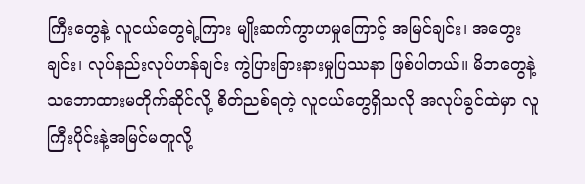ကြီးတွေနဲ့ လူငယ်တွေရဲ့ကြား မျိုးဆက်ကွာဟမှုကြောင့် အမြင်ချင်း၊ အတွေးချင်း၊ လုပ်နည်းလုပ်ဟန်ချင်း ကွဲပြားခြားနားမှုပြဿနာ ဖြစ်ပါတယ်။ မိဘတွေနဲ့ သဘောထားမတိုက်ဆိုင်လို့ စိတ်ညစ်ရတဲ့ လူငယ်တွေရှိသလို အလုပ်ခွင်ထဲမှာ လူကြီးပိုင်းနဲ့အမြင်မတူလို့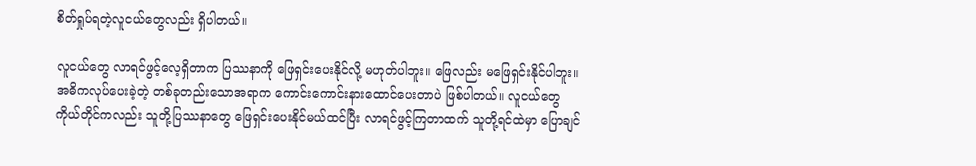စိတ်ရှုပ်ရတဲ့လူငယ်တွေလည်း ရှိပါတယ်။

လူငယ်တွေ လာရင်ဖွင့်လေ့ရှိတာက ပြဿနာကို ဖြေရှင်းပေးနိုင်လို့ မဟုတ်ပါဘူး။ ဖြေလည်း မဖြေရှင်းနိုင်ပါဘူး။ အဓိကလုပ်ပေးခဲ့တဲ့ တစ်ခုတည်းသောအရာက ကောင်းကောင်းနားထောင်ပေးတာပဲ ဖြစ်ပါတယ်။ လူငယ်တွေ ကိုယ်တိုင်ကလည်း သူတို့ပြဿနာတွေ ဖြေရှင်းပေးနိုင်မယ်ထင်ပြီး လာရင်ဖွင့်ကြတာထက် သူတို့ရင်ထဲမှာ ပြောချင်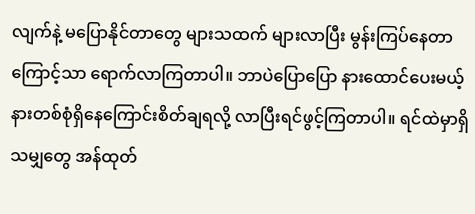လျက်နဲ့ မပြောနိုင်တာတွေ များသထက် များလာပြီး မွန်းကြပ်နေတာကြောင့်သာ ရောက်လာကြတာပါ။ ဘာပဲပြောပြော နားထောင်ပေးမယ့် နားတစ်စုံရှိနေကြောင်းစိတ်ချရလို့ လာပြီးရင်ဖွင့်ကြတာပါ။ ရင်ထဲမှာရှိသမျှတွေ အန်ထုတ်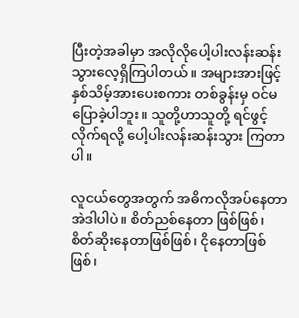ပြီးတဲ့အခါမှာ အလိုလိုပေါ့ပါးလန်းဆန်း သွားလေ့ရှိကြပါတယ်။ အများအားဖြင့် နှစ်သိမ့်အားပေးစကား တစ်ခွန်းမှ ဝင်မပြောခဲ့ပါဘူး။ သူတို့ဟာသူတို့ ရင်ဖွင့်လိုက်ရလို့ ပေါ့ပါးလန်းဆန်းသွား ကြတာပါ။

လူငယ်တွေအတွက် အဓိကလိုအပ်နေတာ အဲဒါပါပဲ။ စိတ်ညစ်နေတာ ဖြစ်ဖြစ်၊ စိတ်ဆိုးနေတာဖြစ်ဖြစ်၊ ငိုနေတာဖြစ်ဖြစ်၊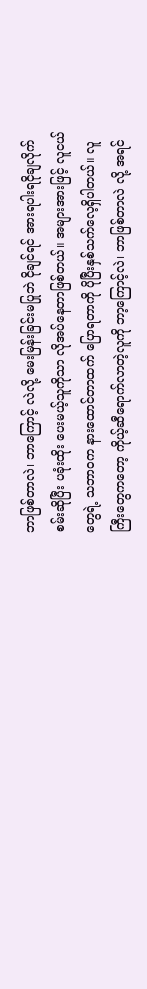ဘာဖြစ်တာလဲ၊ ဘာကြောင့် လဲလို့ မေးမြန်းခြင်းမပြုဘဲ ငိုချင်ရင် အားရပါးရငိုချလိုက်စမ်းဆိုပြီး ပခုံးထိုး ပေးမယ့်သူကိုသာ လိုအပ်နေတာဖြစ်တယ်။ အများအားဖြင့် လူငယ်တွေရဲ့ သဘာဝက နားထောင်တာထက် ပြောရတာကို ပိုပြီးနှစ်သက်လေ့ရှိပါတယ်။ လူကြီးတွေကတော့ ကိုယ့်ဆီရောက်လာတဲ့လူကို ဘာ့ကြောင့်လဲ၊ ဘာဖြစ်တာလဲ လို့ အရင်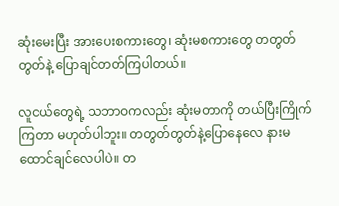ဆုံးမေးပြီး အားပေးစကားတွေ၊ ဆုံးမစကားတွေ တတွတ်တွတ်နဲ့ ပြောချင်တတ်ကြပါတယ်။

လူငယ်တွေရဲ့ သဘာဝကလည်း ဆုံးမတာကို တယ်ပြီးကြိုက်ကြတာ မဟုတ်ပါဘူး။ တတွတ်တွတ်နဲ့ပြောနေလေ နားမထောင်ချင်လေပါပဲ။ တ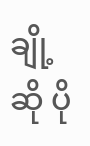ချို့ဆို ပို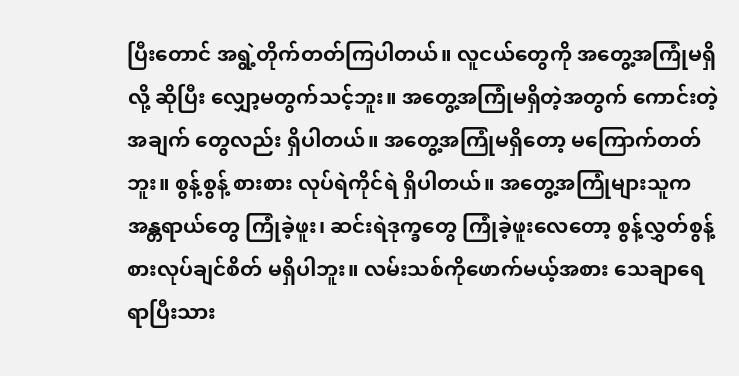ပြီးတောင် အရွဲ့တိုက်တတ်ကြပါတယ်။ လူငယ်တွေကို အတွေ့အကြုံမရှိလို့ ဆိုပြီး လျှော့မတွက်သင့်ဘူး။ အတွေ့အကြုံမရှိတဲ့အတွက် ကောင်းတဲ့အချက် တွေလည်း ရှိပါတယ်။ အတွေ့အကြုံမရှိတော့ မကြောက်တတ်ဘူး။ စွန့်စွန့် စားစား လုပ်ရဲကိုင်ရဲ ရှိပါတယ်။ အတွေ့အကြုံများသူက အန္တရာယ်တွေ ကြုံခဲ့ဖူး၊ ဆင်းရဲဒုက္ခတွေ ကြုံခဲ့ဖူးလေတော့ စွန့်လွှတ်စွန့်စားလုပ်ချင်စိတ် မရှိပါဘူး။ လမ်းသစ်ကိုဖောက်မယ့်အစား သေချာရေရာပြီးသား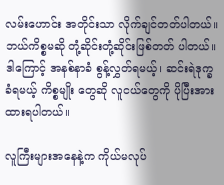လမ်းဟောင်း အတိုင်းသာ လိုက်ချင်တတ်ပါတယ်။ ဘယ်ကိစ္စမဆို တုံ့ဆိုင်းတုံ့ဆိုင်းဖြစ်တတ် ပါတယ်။ ဒါကြောင့် အနစ်နာခံ စွန့်လွှတ်ရမယ့်၊ ဆင်းရဲဒုက္ခခံရမယ့် ကိစ္စမျိုး တွေဆို လူငယ်တွေကို ပိုပြီးအားထားရပါတယ်။

လူကြီးများအနေနဲ့က ကိုယ်မလုပ်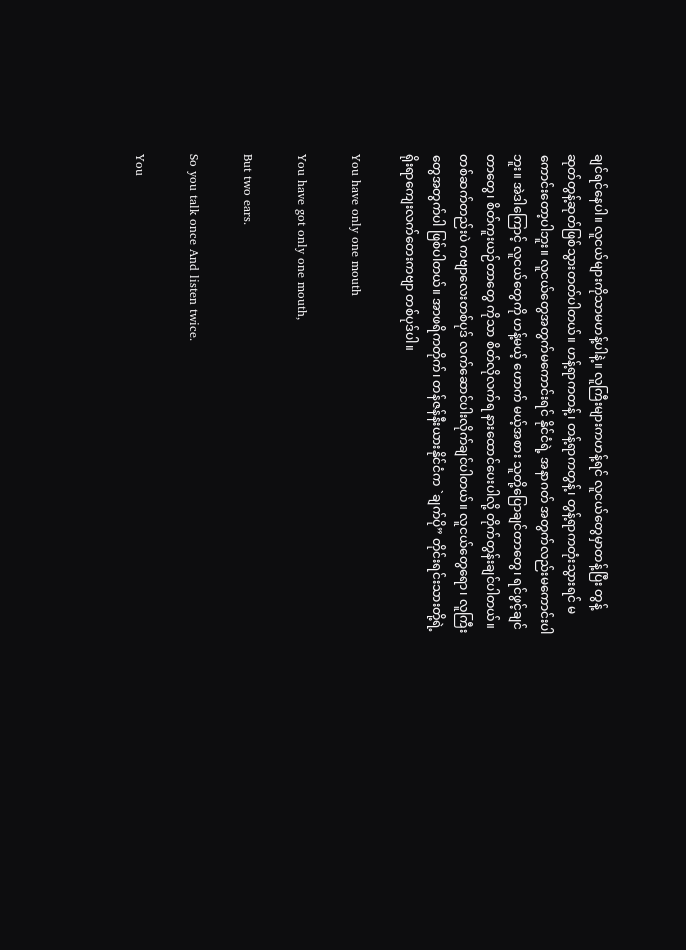ချင်ရင်နေပါ။ လူငယ်များကိုသာမဟန့်ပါနဲ့။ လူကြီးများကဟန့်ရင် လူငယ်တွေမှာတန့်ပြီး တွန့်ဆုတ်တွန့်ဆုတ်ဖြစ်သွားတတ်ပါတယ်။ ဟန့်ရာကတန့်၊ တန့်ရာကတွန့်၊ တွန့်ရာကတုံးသွားရင် မကောင်းတော့ပါဘူး။ လူငယ်တွေအတွက်မကောင်းရင် နိုင်ငံရဲ့ အနာဂတ် အတွက်လည်းမကောင်းပါဘူး။ အဲဒါကြောင့် လူငယ်တွေကို ဟန့်မယ့် ဟောက် မယ့်အစား သူတို့ပြောချင်တာတွေ၊ ရင်ဖွင့်ချင်တာတွေ၊ စိတ်ကူးယဉ်တာတွေ ကိုသာ စိတ်လိုလက်ရ နားထောင်ပေးပါလို့ တိုက်တွန်းချင်ပါတယ်။ တစ်ဆက်တည်းပဲ ကဗျာလေးတစ်ပုဒ် လက်ဆောင်ပါးလိုက်ချင်ပါတယ်။ လူငယ်တွေရော၊ လူကြီးတွေအတွက်ပါ ဖြစ်ပါတယ်။ အာဖရိကတိုက်၊ တန်ဇန်နီးယားနိုင်ငံက `ချက်ပို” တိုင်းရင်းသားတို့ရဲ့ ရိုးရာကျေးလက်တေးကဗျာ တစ်ပုဒ်ပါ။

You have only one mouth

You have got only one mouth,

But two ears.

So you talk once And listen twice.

You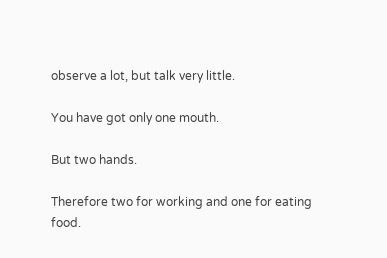observe a lot, but talk very little.

You have got only one mouth.

But two hands.

Therefore two for working and one for eating food.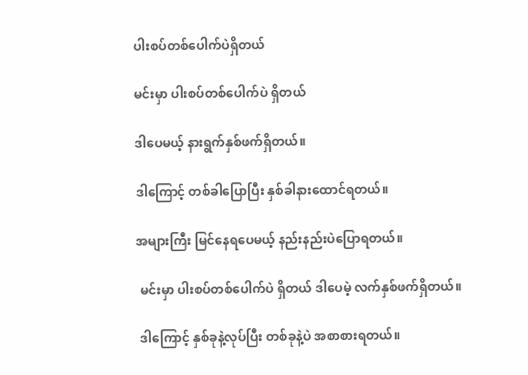ပါးစပ်တစ်ပေါက်ပဲရှိတယ်

မင်းမှာ ပါးစပ်တစ်ပေါက်ပဲ ရှိတယ်

ဒါပေမယ့် နားရွက်နှစ်ဖက်ရှိတယ်။

ဒါကြောင့် တစ်ခါပြောပြီး နှစ်ခါနားထောင်ရတယ်။

အများကြီး မြင်နေရပေမယ့် နည်းနည်းပဲပြောရတယ်။

 မင်းမှာ ပါးစပ်တစ်ပေါက်ပဲ ရှိတယ် ဒါပေမဲ့ လက်နှစ်ဖက်ရှိတယ်။

 ဒါကြောင့် နှစ်ခုနဲ့လုပ်ပြီး တစ်ခုနဲ့ပဲ အစာစားရတယ်။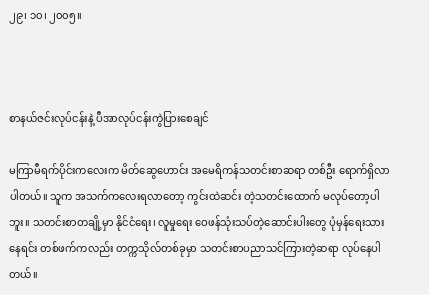၂၉၊ ၁၀၊ ၂၀၀၅။



စာနယ်ဇင်းလုပ်ငန်းနဲ့ ပီအာလုပ်ငန်းကွဲပြားစေချင်

မကြာမီရက်ပိုင်းကလေးက မိတ်ဆွေဟောင်း အမေရိကန်သတင်းစာဆရာ တစ်ဦး ရောက်ရှိလာပါတယ်။ သူက အသက်ကလေးရလာတော့ ကွင်းထဲဆင်း တဲ့သတင်းထောက် မလုပ်တော့ပါဘူး။ သတင်းစာတချို့မှာ နိုင်ငံရေး၊ လူမှုရေး ဝေဖန်သုံးသပ်တဲ့ဆောင်းပါးတွေ ပုံမှန်ရေးသားနေရင်း တစ်ဖက်ကလည်း တက္ကသိုလ်တစ်ခုမှာ သတင်းစာပညာသင်ကြားတဲ့ဆရာ လုပ်နေပါတယ်။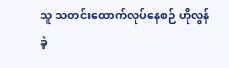သူ သတင်းထောက်လုပ်နေစဉ် ဟိုလွန်ခဲ့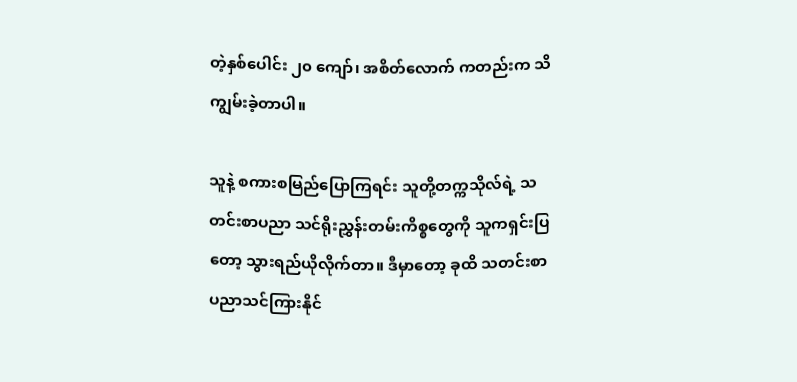တဲ့နှစ်ပေါင်း ၂၀ ကျော်၊ အစိတ်လောက် ကတည်းက သိကျွမ်းခဲ့တာပါ။

သူနဲ့ စကားစမြည်ပြောကြရင်း သူတို့တက္ကသိုလ်ရဲ့ သတင်းစာပညာ သင်ရိုးညွှန်းတမ်းကိစ္စတွေကို သူကရှင်းပြတော့ သွားရည်ယိုလိုက်တာ။ ဒီမှာတော့ ခုထိ သတင်းစာပညာသင်ကြားနိုင်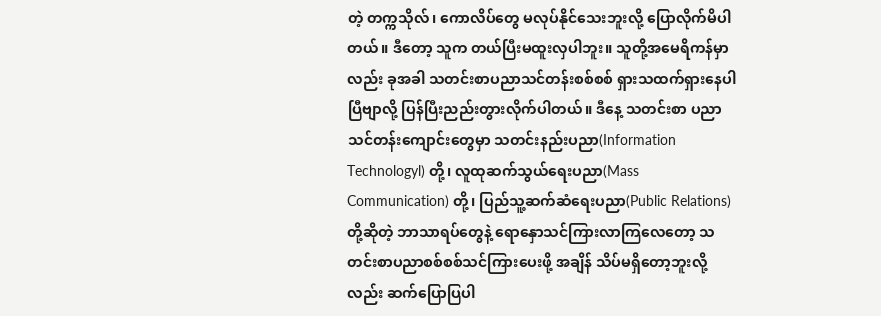တဲ့ တက္ကသိုလ်၊ ကောလိပ်တွေ မလုပ်နိုင်သေးဘူးလို့ ပြောလိုက်မိပါတယ်။ ဒီတော့ သူက တယ်ပြီးမထူးလှပါဘူး။ သူတို့အမေရိကန်မှာလည်း ခုအခါ သတင်းစာပညာသင်တန်းစစ်စစ် ရှားသထက်ရှားနေပါပြီဗျာလို့ ပြန်ပြီးညည်းတွားလိုက်ပါတယ်။ ဒီနေ့ သတင်းစာ ပညာသင်တန်းကျောင်းတွေမှာ သတင်းနည်းပညာ(Information Technologyl) တို့၊ လူထုဆက်သွယ်ရေးပညာ(Mass Communication) တို့၊ ပြည်သူ့ဆက်ဆံရေးပညာ(Public Relations)တို့ဆိုတဲ့ ဘာသာရပ်တွေနဲ့ ရောနှောသင်ကြားလာကြလေတော့ သတင်းစာပညာစစ်စစ်သင်ကြားပေးဖို့ အချိန် သိပ်မရှိတော့ဘူးလို့လည်း ဆက်ပြောပြပါ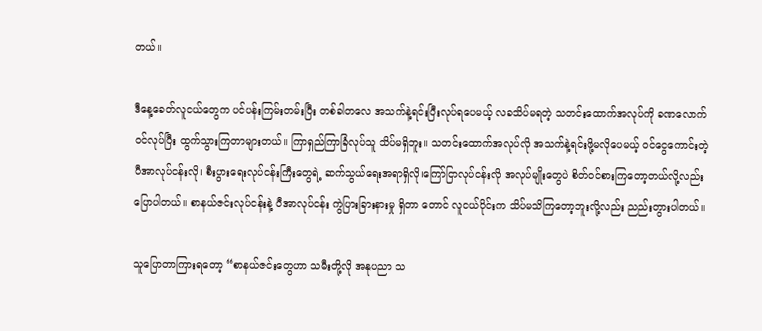တယ်။

ဒီနေ့ခေတ်လူငယ်တွေက ပင်ပန်းကြမ်းတမ်းပြီး တစ်ခါတလေ အသက်နဲ့ရင်းပြီးလုပ်ရပေမယ့် လခသိပ်မရတဲ့ သတင်းထောက်အလုပ်ကို ခဏလောက် ဝင်လုပ်ပြီး ထွက်သွားကြတာများတယ်။ ကြာရှည်ကြာခြံလုပ်သူ သိပ်မရှိဘူး။ သတင်းထောက်အလုပ်လို အသက်နဲ့ရင်းဖို့မလိုပေမယ့် ဝင်ငွေကောင်းတဲ့ ပီအာလုပ်ငန်းလို၊ စီးပွားရေးလုပ်ငန်းကြီးတွေရဲ့ ဆက်သွယ်ရေးအရာရှိလို၊ကြော်ငြာလုပ်ငန်းလို အလုပ်မျိုးတွေပဲ စိတ်ဝင်စားကြတော့တယ်လို့လည်းပြောပါတယ်။ စာနယ်ဇင်းလုပ်ငန်းနဲ့ ပီအာလုပ်ငန်း ကွဲပြားခြားနားမှု ရှိတာ တောင် လူငယ်ပိုင်းက သိပ်မသိကြတော့ဘူးလို့လည်း ညည်းတွားပါတယ်။

သူပြောတာကြားရတော့ “စာနယ်ဇင်းတွေဟာ သမီးတို့လို အနုပညာ သ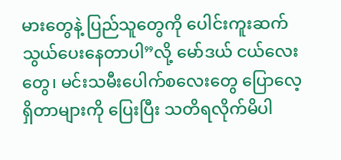မားတွေနဲ့ ပြည်သူတွေကို ပေါင်းကူးဆက်သွယ်ပေးနေတာပါ”လို့ မော်ဒယ် ငယ်လေးတွေ၊ မင်းသမီးပေါက်စလေးတွေ ပြောလေ့ရှိတာများကို ပြေးပြီး သတိရလိုက်မိပါ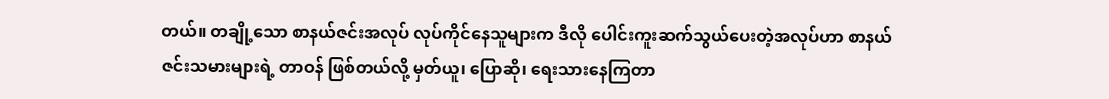တယ်။ တချို့သော စာနယ်ဇင်းအလုပ် လုပ်ကိုင်နေသူများက ဒီလို ပေါင်းကူးဆက်သွယ်ပေးတဲ့အလုပ်ဟာ စာနယ်ဇင်းသမားများရဲ့ တာဝန် ဖြစ်တယ်လို့ မှတ်ယူ၊ ပြောဆို၊ ရေးသားနေကြတာ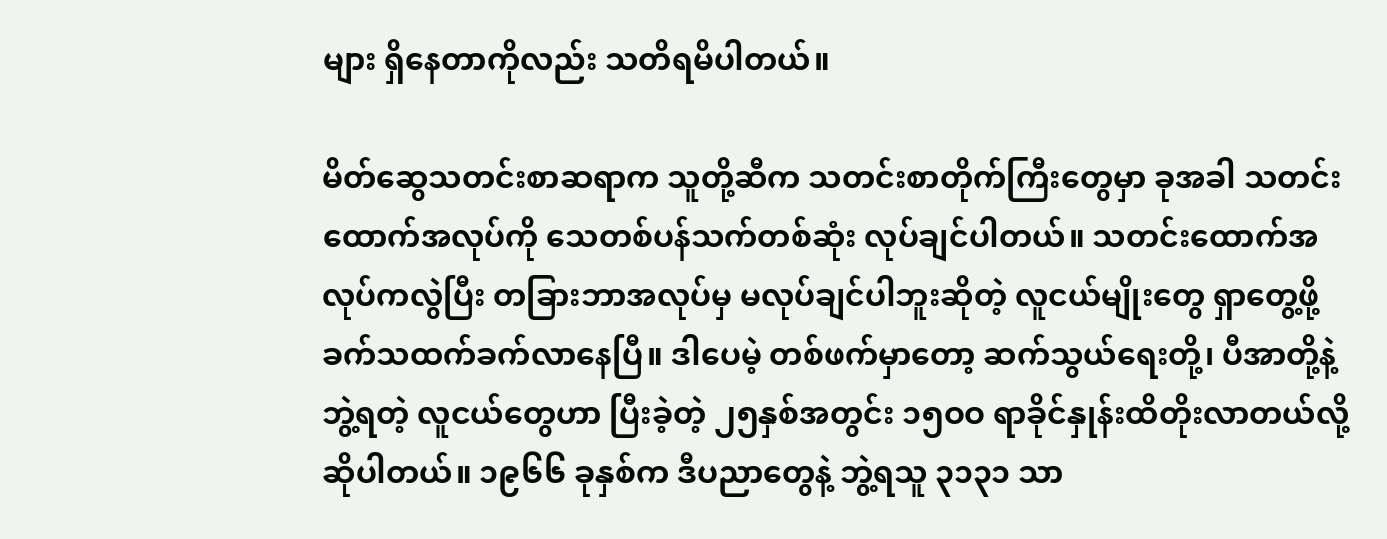များ ရှိနေတာကိုလည်း သတိရမိပါတယ်။

မိတ်ဆွေသတင်းစာဆရာက သူတို့ဆီက သတင်းစာတိုက်ကြီးတွေမှာ ခုအခါ သတင်းထောက်အလုပ်ကို သေတစ်ပန်သက်တစ်ဆုံး လုပ်ချင်ပါတယ်။ သတင်းထောက်အလုပ်ကလွဲပြီး တခြားဘာအလုပ်မှ မလုပ်ချင်ပါဘူးဆိုတဲ့ လူငယ်မျိုးတွေ ရှာတွေ့ဖို့ ခက်သထက်ခက်လာနေပြီ။ ဒါပေမဲ့ တစ်ဖက်မှာတော့ ဆက်သွယ်ရေးတို့၊ ပီအာတို့နဲ့ ဘွဲ့ရတဲ့ လူငယ်တွေဟာ ပြီးခဲ့တဲ့ ၂၅နှစ်အတွင်း ၁၅ဝဝ ရာခိုင်နှုန်းထိတိုးလာတယ်လို့ ဆိုပါတယ်။ ၁၉၆၆ ခုနှစ်က ဒီပညာတွေနဲ့ ဘွဲ့ရသူ ၃၁၃၁ သာ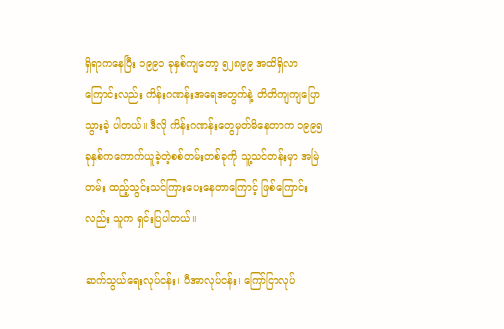ရှိရာကနေပြီး ၁၉၉၁ ခုနှစ်ကျတော့ ၅၂၈၉၉ အထိရှိလာကြောင်းလည်း ကိန်းဂဏန်းအရေအတွက်နဲ့ တိတိကျကျပြောသွားခဲ့ ပါတယ်။ ဒီလို ကိန်းဂဏန်းတွေမှတ်မိနေတာက ၁၉၉၅ ခုနှစ်ကကောက်ယူခဲ့တဲ့စစ်တမ်းတစ်ခုကို သူ့သင်တန်းမှာ အမြဲတမ်း ထည့်သွင်းသင်ကြားပေးနေတာကြောင့် ဖြစ်ကြောင်းလည်း သူက ရှင်းပြပါတယ်။

ဆက်သွယ်ရေးလုပ်ငန်း၊ ပီအာလုပ်ငန်း၊ ကြော်ငြာလုပ်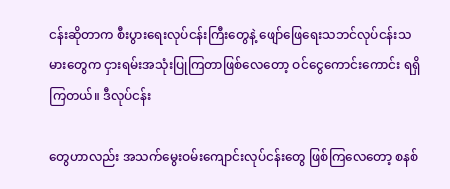ငန်းဆိုတာက စီးပွားရေးလုပ်ငန်းကြီးတွေနဲ့ ဖျော်ဖြေရေးသဘင်လုပ်ငန်းသမားတွေက ငှားရမ်းအသုံးပြုကြတာဖြစ်လေတော့ ဝင်ငွေကောင်းကောင်း ရရှိကြတယ်။ ဒီလုပ်ငန်း

တွေဟာလည်း အသက်မွေးဝမ်းကျောင်းလုပ်ငန်းတွေ ဖြစ်ကြလေတော့ စနစ်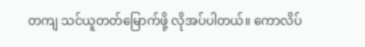တကျ သင်ယူတတ်မြောက်ဖို့ လိုအပ်ပါတယ်။ ကောလိပ်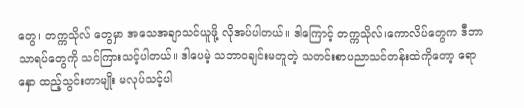တွေ၊ တက္ကသိုလ် တွေမှာ အသေအချာသင်ယူဖို့ လိုအပ်ပါတယ်။ ဒါကြောင့် တက္ကသိုလ်၊ကောလိပ်တွေက ဒီဘာသာရပ်တွေကို သင်ကြားသင့်ပါတယ်။ ဒါပေမဲ့ သဘာဝချင်းမတူတဲ့ သတင်းစာပညာသင်တန်းထဲကိုတော့ ရောနှော ထည့်သွင်းတာမျိုး မလုပ်သင့်ပါ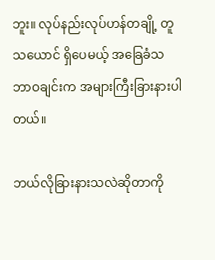ဘူး။ လုပ်နည်းလုပ်ဟန်တချို့ တူသယောင် ရှိပေမယ့် အခြေခံသဘာဝချင်းက အများကြီးခြားနားပါတယ်။

ဘယ်လိုခြားနားသလဲဆိုတာကို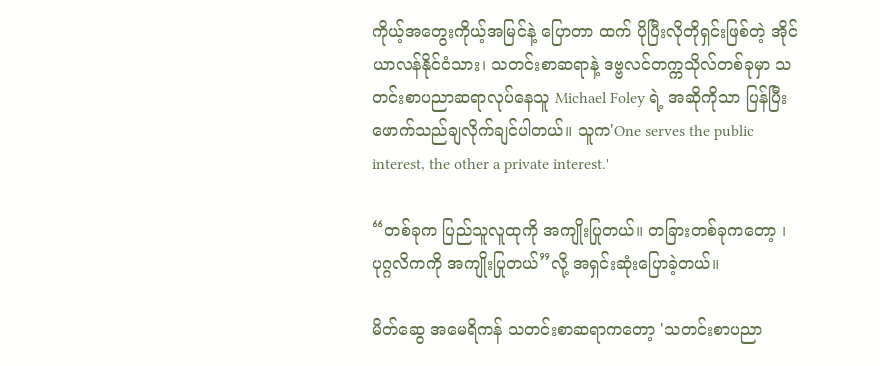ကိုယ့်အတွေးကိုယ့်အမြင်နဲ့ ပြောတာ ထက် ပိုပြီးလိုတိုရှင်းဖြစ်တဲ့ အိုင်ယာလန်နိုင်ငံသား၊ သတင်းစာဆရာနဲ့ ဒဗ္ဗလင်တက္ကသိုလ်တစ်ခုမှာ သတင်းစာပညာဆရာလုပ်နေသူ Michael Foley ရဲ့ အဆိုကိုသာ ပြန်ပြီးဖောက်သည်ချလိုက်ချင်ပါတယ်။ သူက'One serves the public interest, the other a private interest.'

“တစ်ခုက ပြည်သူလူထုကို အကျိုးပြုတယ်။ တခြားတစ်ခုကတော့ ၊ ပုဂ္ဂလိကကို အကျိုးပြုတယ်”လို့ အရှင်းဆုံးပြောခဲ့တယ်။

မိတ်ဆွေ အမေရိကန် သတင်းစာဆရာကတော့ 'သတင်းစာပညာ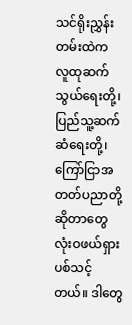သင်ရိုးညွှန်းတမ်းထဲက လူထုဆက်သွယ်ရေးတို့၊ ပြည်သူ့ဆက်ဆံရေးတို့၊ကြော်ငြာအတတ်ပညာတို့ဆိုတာတွေ လုံးဝဖယ်ရှားပစ်သင့်တယ်။ ဒါတွေ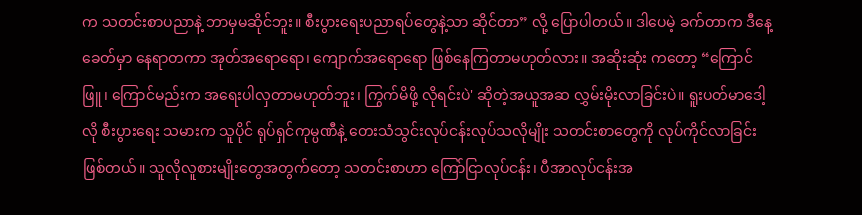က သတင်းစာပညာနဲ့ ဘာမှမဆိုင်ဘူး။ စီးပွားရေးပညာရပ်တွေနဲ့သာ ဆိုင်တာ” လို့ ပြောပါတယ်။ ဒါပေမဲ့ ခက်တာက ဒီနေ့ခေတ်မှာ နေရာတကာ အုတ်အရောရော၊ ကျောက်အရောရော ဖြစ်နေကြတာမဟုတ်လား။ အဆိုးဆုံး ကတော့ “ကြောင်ဖြူ၊ ကြောင်မည်းက အရေးပါလှတာမဟုတ်ဘူး၊ ကြွက်မိဖို့ လိုရင်းပဲ' ဆိုတဲ့အယူအဆ လွှမ်းမိုးလာခြင်းပဲ။ ရူးပတ်မာဒေါ့လို စီးပွားရေး သမားက သူပိုင် ရုပ်ရှင်ကုမ္ပဏီနဲ့ တေးသံသွင်းလုပ်ငန်းလုပ်သလိုမျိုး သတင်းစာတွေကို လုပ်ကိုင်လာခြင်းဖြစ်တယ်။ သူလိုလူစားမျိုးတွေအတွက်တော့ သတင်းစာဟာ ကြော်ငြာလုပ်ငန်း၊ ပီအာလုပ်ငန်းအ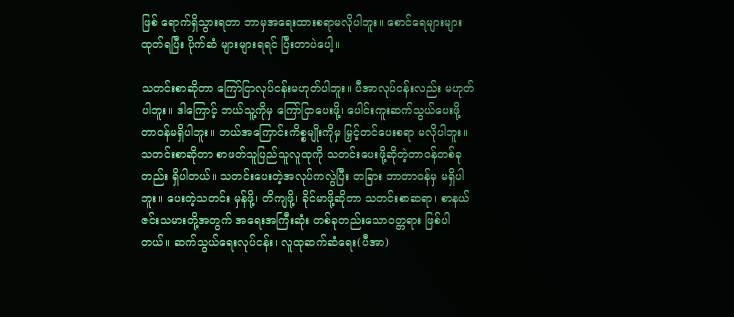ဖြစ် ရောက်ရှိသွားရတာ ဘာမှအရေးထားစရာမလိုပါဘူး။ စောင်ရေများများထုတ်ရပြီး ပိုက်ဆံ များများရရင် ပြီးတာပဲပေါ့။

သတင်းစာဆိုတာ ကြော်ငြာလုပ်ငန်းမဟုတ်ပါဘူး။ ပီအာလုပ်ငန်းလည်း မဟုတ်ပါဘူး။ ဒါကြောင့် ဘယ်သူ့ကိုမှ ကြော်ငြာပေးဖို့၊ ပေါင်းကူးဆက်သွယ်ပေးဖို့ တာဝန်မရှိပါဘူး။ ဘယ်အကြောင်းကိစ္စမျိုးကိုမှ မြှင့်တင်ပေးစရာ မလိုပါဘူး။ သတင်းစာဆိုတာ စာဖတ်သူပြည်သူလူထုကို သတင်းပေးဖို့ဆိုတဲ့တာဝန်တစ်ခုတည်း ရှိပါတယ်။ သတင်းပေးတဲ့အလုပ်ကလွဲပြီး တခြား ဘာတာဝန်မှ မရှိပါဘူး။ ပေးတဲ့သတင်း မှန်ဖို့၊ တိကျဖို့၊ ခိုင်မာဖို့ဆိုတာ သတင်းစာဆရာ၊ စာနယ်ဇင်းသမားတို့အတွက် အရေးအကြီးဆုံး တစ်ခုတည်းသောဝတ္တရား ဖြစ်ပါတယ်။ ဆက်သွယ်ရေးလုပ်ငန်း၊ လူထုဆက်ဆံရေး(ပီအာ)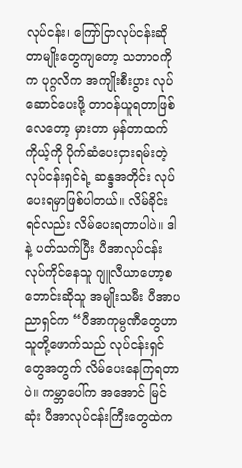လုပ်ငန်း၊ ကြော်ငြာလုပ်ငန်းဆိုတာမျိုးတွေကျတော့ သဘာဝကိုက ပုဂ္ဂလိက အကျိုးစီးပွား လုပ်ဆောင်ပေးဖို့ တာဝန်ယူရတာဖြစ်လေတော့ မှားတာ မှန်တာထက် ကိုယ့်ကို ပိုက်ဆံပေးငှားရမ်းတဲ့ လုပ်ငန်းရှင်ရဲ့ ဆန္ဒအတိုင်း လုပ်ပေးရမှာဖြစ်ပါတယ်။ လိမ်ခိုင်းရင်လည်း လိမ်ပေးရတာပါပဲ။ ဒါနဲ့ ပတ်သက်ပြီး ပီအာလုပ်ငန်း လုပ်ကိုင်နေသူ ဂျူလီယာဟော့စဘောင်းဆိုသူ အမျိုးသမီး ပီအာပညာရှင်က “ပီအာကုမ္ပဏီတွေဟာ သူတို့ဖောက်သည် လုပ်ငန်းရှင်တွေအတွက် လိမ်ပေးနေကြရတာပဲ။ ကမ္ဘာပေါ်က အအောင် မြင်ဆုံး ပီအာလုပ်ငန်းကြီးတွေထဲက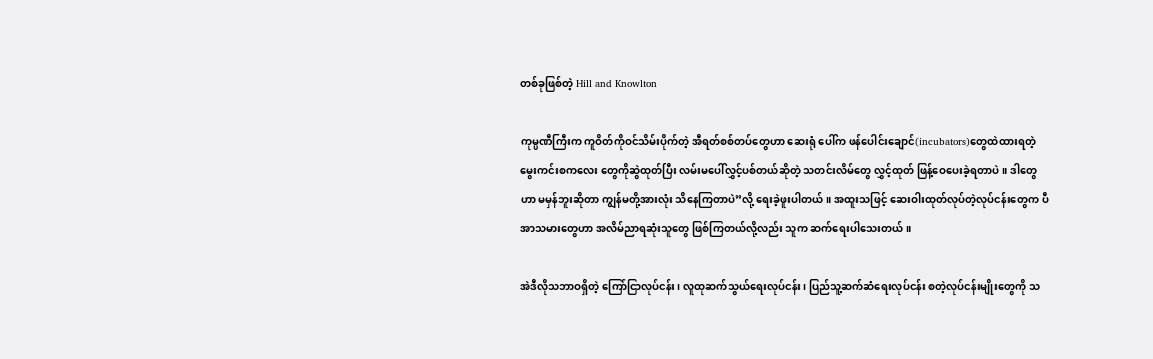တစ်ခုဖြစ်တဲ့ Hill and Knowlton

ကုမ္ပဏီကြီးက ကူဝိတ်ကိုဝင်သိမ်းပိုက်တဲ့ အီရတ်စစ်တပ်တွေဟာ ဆေးရုံ ပေါ်က ဖန်ပေါင်းချောင်(incubators)တွေထဲထားရတဲ့ မွေးကင်းစကလေး တွေကိုဆွဲထုတ်ပြီး လမ်းမပေါ်လွှင့်ပစ်တယ်ဆိုတဲ့ သတင်းလိမ်တွေ လွှင့်ထုတ် ဖြန့်ဝေပေးခဲ့ရတာပဲ။ ဒါတွေဟာ မမှန်ဘူးဆိုတာ ကျွန်မတို့အားလုံး သိနေကြတာပဲ”လို့ ရေးခဲ့ဖူးပါတယ်။ အထူးသဖြင့် ဆေးဝါးထုတ်လုပ်တဲ့လုပ်ငန်းတွေက ပီအာသမားတွေဟာ အလိမ်ညာရဆုံးသူတွေ ဖြစ်ကြတယ်လို့လည်း သူက ဆက်ရေးပါသေးတယ်။

အဲဒီလိုသဘာဝရှိတဲ့ ကြော်ငြာလုပ်ငန်း၊ လူထုဆက်သွယ်ရေးလုပ်ငန်း၊ ပြည်သူ့ဆက်ဆံရေးလုပ်ငန်း စတဲ့လုပ်ငန်းမျိုးတွေကို သ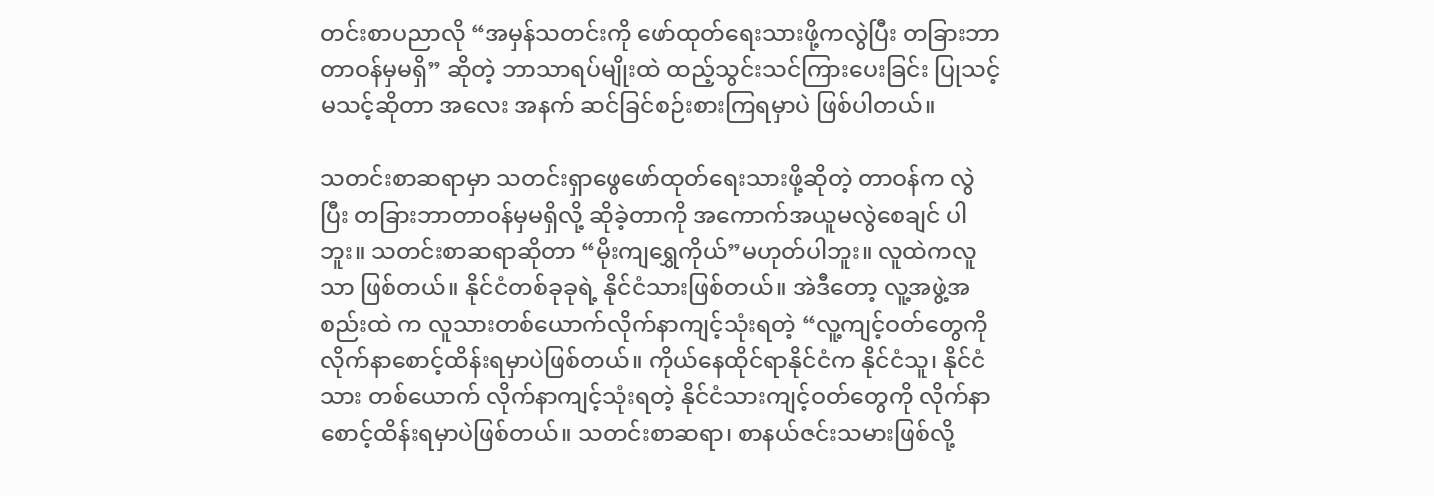တင်းစာပညာလို “အမှန်သတင်းကို ဖော်ထုတ်ရေးသားဖို့ကလွဲပြီး တခြားဘာတာဝန်မှမရှိ” ဆိုတဲ့ ဘာသာရပ်မျိုးထဲ ထည့်သွင်းသင်ကြားပေးခြင်း ပြုသင့် မသင့်ဆိုတာ အလေး အနက် ဆင်ခြင်စဉ်းစားကြရမှာပဲ ဖြစ်ပါတယ်။

သတင်းစာဆရာမှာ သတင်းရှာဖွေဖော်ထုတ်ရေးသားဖို့ဆိုတဲ့ တာဝန်က လွဲပြီး တခြားဘာတာဝန်မှမရှိလို့ ဆိုခဲ့တာကို အကောက်အယူမလွဲစေချင် ပါဘူး။ သတင်းစာဆရာဆိုတာ “မိုးကျရွှေကိုယ်”မဟုတ်ပါဘူး။ လူထဲကလူသာ ဖြစ်တယ်။ နိုင်ငံတစ်ခုခုရဲ့ နိုင်ငံသားဖြစ်တယ်။ အဲဒီတော့ လူ့အဖွဲ့အစည်းထဲ က လူသားတစ်ယောက်လိုက်နာကျင့်သုံးရတဲ့ “လူ့ကျင့်ဝတ်တွေကို လိုက်နာစောင့်ထိန်းရမှာပဲဖြစ်တယ်။ ကိုယ်နေထိုင်ရာနိုင်ငံက နိုင်ငံသူ၊ နိုင်ငံသား တစ်ယောက် လိုက်နာကျင့်သုံးရတဲ့ နိုင်ငံသားကျင့်ဝတ်တွေကို လိုက်နာစောင့်ထိန်းရမှာပဲဖြစ်တယ်။ သတင်းစာဆရာ၊ စာနယ်ဇင်းသမားဖြစ်လို့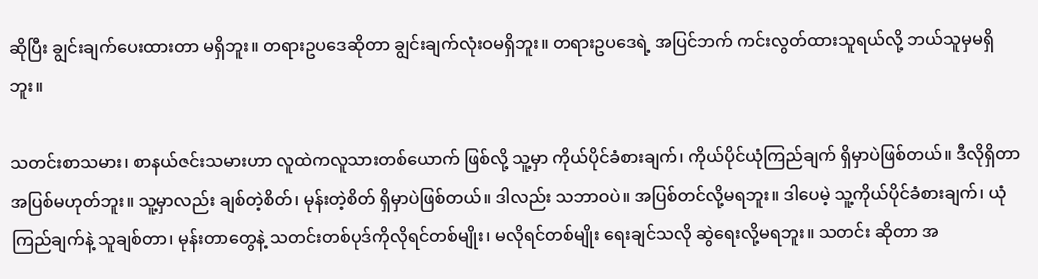ဆိုပြီး ချွင်းချက်ပေးထားတာ မရှိဘူး။ တရားဥပဒေဆိုတာ ချွင်းချက်လုံးဝမရှိဘူး။ တရားဥပဒေရဲ့ အပြင်ဘက် ကင်းလွတ်ထားသူရယ်လို့ ဘယ်သူမှမရှိဘူး။

သတင်းစာသမား၊ စာနယ်ဇင်းသမားဟာ လူထဲကလူသားတစ်ယောက် ဖြစ်လို့ သူ့မှာ ကိုယ်ပိုင်ခံစားချက်၊ ကိုယ်ပိုင်ယုံကြည်ချက် ရှိမှာပဲဖြစ်တယ်။ ဒီလိုရှိတာ အပြစ်မဟုတ်ဘူး။ သူ့မှာလည်း ချစ်တဲ့စိတ်၊ မုန်းတဲ့စိတ် ရှိမှာပဲဖြစ်တယ်။ ဒါလည်း သဘာဝပဲ။ အပြစ်တင်လို့မရဘူး။ ဒါပေမဲ့ သူ့ကိုယ်ပိုင်ခံစားချက်၊ ယုံကြည်ချက်နဲ့ သူချစ်တာ၊ မုန်းတာတွေနဲ့ သတင်းတစ်ပုဒ်ကိုလိုရင်တစ်မျိုး၊ မလိုရင်တစ်မျိုး ရေးချင်သလို ဆွဲရေးလို့မရဘူး။ သတင်း ဆိုတာ အ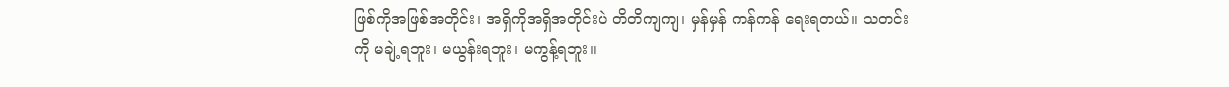ဖြစ်ကိုအဖြစ်အတိုင်း၊ အရှိကိုအရှိအတိုင်းပဲ တိတိကျကျ၊ မှန်မှန် ကန်ကန် ရေးရတယ်။ သတင်းကို မချဲ့ရဘူး၊ မယွန်းရဘူး၊ မကွန့်ရဘူး။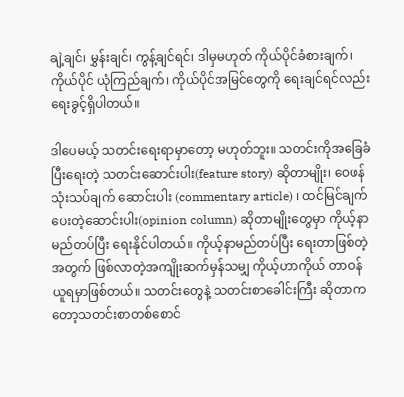ချဲ့ချင်၊ မွှန်းချင်၊ ကွန့်ချင်ရင်၊ ဒါမှမဟုတ် ကိုယ်ပိုင်ခံစားချက်၊ ကိုယ်ပိုင် ယုံကြည်ချက်၊ ကိုယ်ပိုင်အမြင်တွေကို ရေးချင်ရင်လည်း ရေးခွင့်ရှိပါတယ်။

ဒါပေမယ့် သတင်းရေးရာမှာတော့ မဟုတ်ဘူး။ သတင်းကိုအခြေခံပြီးရေးတဲ့ သတင်းဆောင်းပါး(feature story) ဆိုတာမျိုး၊ ဝေဖန်သုံးသပ်ချက် ဆောင်းပါး (commentary article) ၊ ထင်မြင်ချက်ပေးတဲ့ဆောင်းပါး(opinion column) ဆိုတာမျိုးတွေမှာ ကိုယ့်နာမည်တပ်ပြီး ရေးနိုင်ပါတယ်။ ကိုယ့်နာမည်တပ်ပြီး ရေးတာဖြစ်တဲ့အတွက် ဖြစ်လာတဲ့အကျိုးဆက်မှန်သမျှ ကိုယ့်ဟာကိုယ် တာဝန်ယူရမှာဖြစ်တယ်။ သတင်းတွေနဲ့ သတင်းစာခေါင်းကြီး ဆိုတာကတော့သတင်းစာတစ်စောင်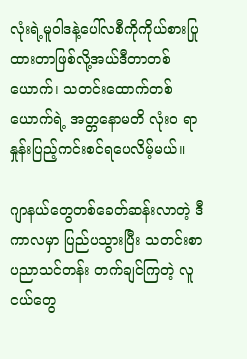လုံးရဲ့မူဝါဒနဲ့ပေါ်လစီကိုကိုယ်စားပြုထားတာဖြစ်လို့အယ်ဒီတာတစ်ယောက်၊ သတင်းထောက်တစ်ယောက်ရဲ့ အတ္တနောမတိ လုံးဝ ရာနှုန်းပြည့်ကင်းစင်ရပေလိမ့်မယ်။

ဂျာနယ်တွေတစ်ခေတ်ဆန်းလာတဲ့ ဒီကာလမှာ ပြည်ပသွားပြီး သတင်းစာ ပညာသင်တန်း တက်ချင်ကြတဲ့ လူငယ်တွေ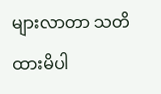များလာတာ သတိထားမိပါ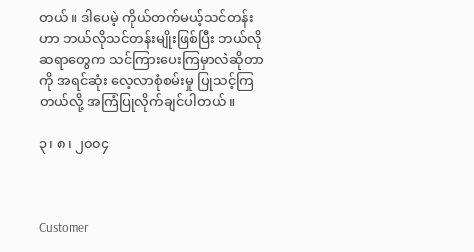တယ်။ ဒါပေမဲ့ ကိုယ်တက်မယ့်သင်တန်းဟာ ဘယ်လိုသင်တန်းမျိုးဖြစ်ပြီး ဘယ်လို ဆရာတွေက သင်ကြားပေးကြမှာလဲဆိုတာကို အရင်ဆုံး လေ့လာစုံစမ်းမှု ပြုသင့်ကြတယ်လို့ အကြံပြုလိုက်ချင်ပါတယ်။

၃၊ ၈၊ ၂၀၀၄



Customer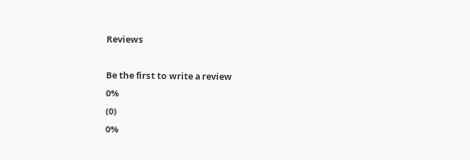Reviews

Be the first to write a review
0%
(0)
0%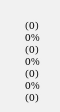(0)
0%
(0)
0%
(0)
0%
(0)